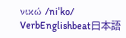νικώ /niˈko/ VerbEnglishbeat日本語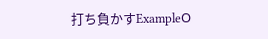打ち負かすExampleΟ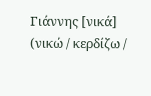Γιάννης [νικά] (νικώ / κερδίζω /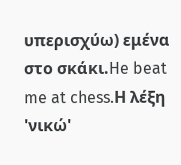υπερισχύω) εμένα στο σκάκι.He beat me at chess.Η λέξη 'νικώ'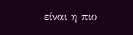είναι η πιο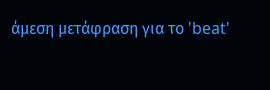άμεση μετάφραση για το 'beat'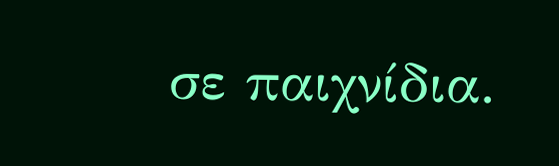σε παιχνίδια.